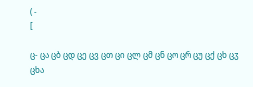( -
[

ც- ცა ცბ ცდ ცე ცვ ცთ ცი ცლ ცმ ცნ ცო ცრ ცუ ცქ ცხ ცჳ
ცხა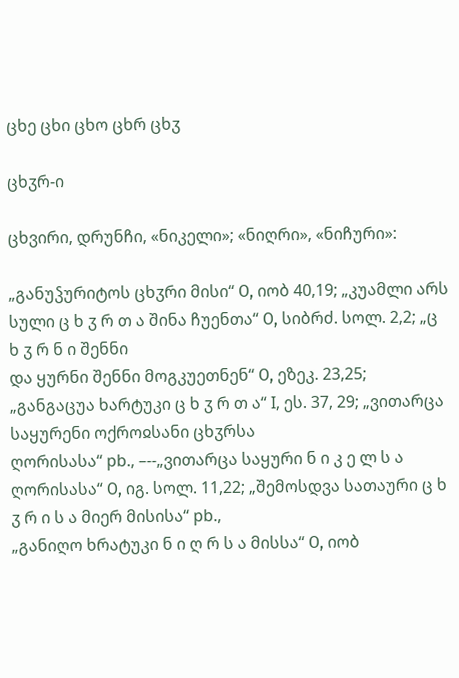ცხე ცხი ცხო ცხრ ცხჳ

ცხჳრ-ი

ცხვირი, დრუნჩი, «ნიკელი»; «ნიღრი», «ნიჩური»:

„განუჴურიტოს ცხჳრი მისი“ О, იობ 40,19; „კუამლი არს სული ც ხ ჳ რ თ ა შინა ჩუენთა“ О, სიბრძ. სოლ. 2,2; „ც ხ ჳ რ ნ ი შენნი
და ყურნი შენნი მოგკუეთნენ“ О, ეზეკ. 23,25; „განგაცუა ხარტუკი ც ხ ჳ რ თ ა“ I, ეს. 37, 29; „ვითარცა საყურენი ოქროჲსანი ცხჳრსა
ღორისასა“ pb., –--„ვითარცა საყური ნ ი კ ე ლ ს ა ღორისასა“ О, იგ. სოლ. 11,22; „შემოსდვა სათაური ც ხ ჳ რ ი ს ა მიერ მისისა“ pb.,
„განიღო ხრატუკი ნ ი ღ რ ს ა მისსა“ О, იობ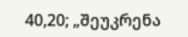40,20; „შეუკრენა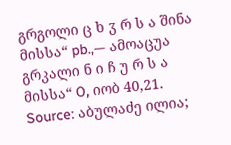გრგოლი ც ხ ჳ რ ს ა შინა მისსა“ pb.,— ამოაცუა გრკალი ნ ი ჩ უ რ ს ა
მისსა“ О, იობ 40,21.
Source: აბულაძე ილია;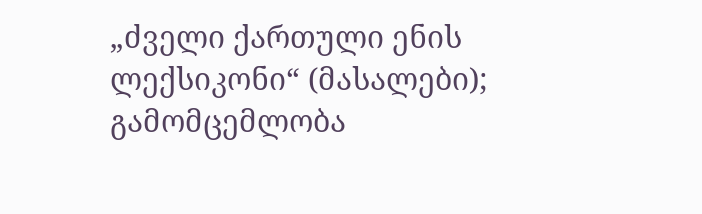„ძველი ქართული ენის ლექსიკონი“ (მასალები); გამომცემლობა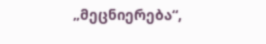„მეცნიერება“,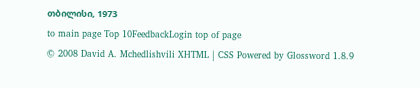თბილისი, 1973
to main page Top 10FeedbackLogin top of page
© 2008 David A. Mchedlishvili XHTML | CSS Powered by Glossword 1.8.9